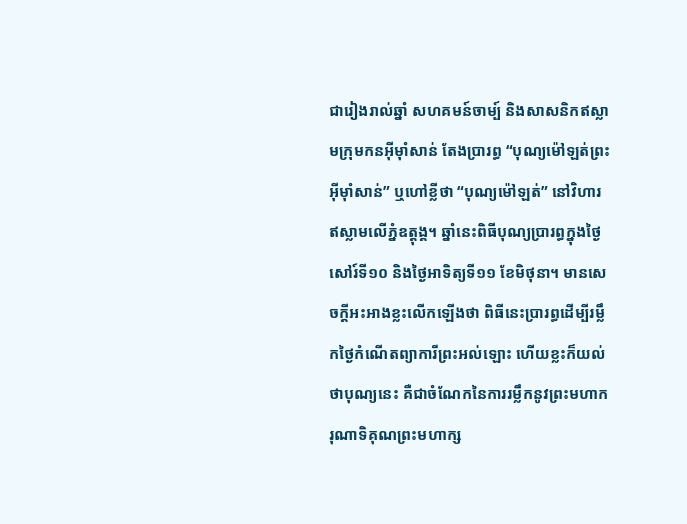ជារៀងរាល់ឆ្នាំ សហគមន៍ចាម្ប៍ និងសាសនិកឥស្លាមក្រុមកនអ៊ីម៉ាំសាន់ តែងប្រារព្ធ “បុណ្យម៉ៅឡត់ព្រះអ៊ីម៉ាំសាន់” ឬហៅខ្លីថា “បុណ្យម៉ៅឡត់” នៅវិហារឥស្លាមលើភ្នំឧត្តុង្គ។ ឆ្នាំនេះពិធីបុណ្យប្រារព្ធក្នុងថ្ងៃសៅរ៍ទី១០ និងថ្ងៃអាទិត្យទី១១ ខែមិថុនា។ មានសេចក្តីអះអាងខ្លះលើកឡើងថា ពិធីនេះប្រារព្ធដើម្បីរម្លឹកថ្ងៃកំណើតព្យាការីព្រះអល់ឡោះ ហើយខ្លះក៏យល់ថាបុណ្យនេះ គឺជាចំណែកនៃការរម្លឹកនូវព្រះមហាករុណាទិគុណព្រះមហាក្ស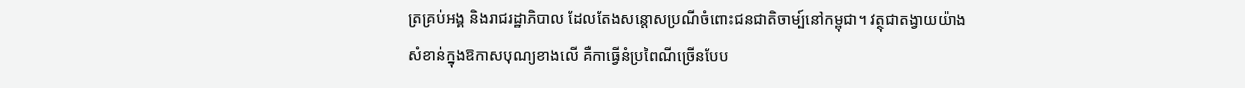ត្រគ្រប់អង្គ និងរាជរដ្ឋាភិបាល ដែលតែងសន្តោសប្រណីចំពោះជនជាតិចាម្ប៍នៅកម្ពុជា។ វត្ថុជាតង្វាយយ៉ាងសំខាន់ក្នុងឱកាសបុណ្យខាងលើ គឺកាធ្វើនំប្រពៃណីច្រើនបែប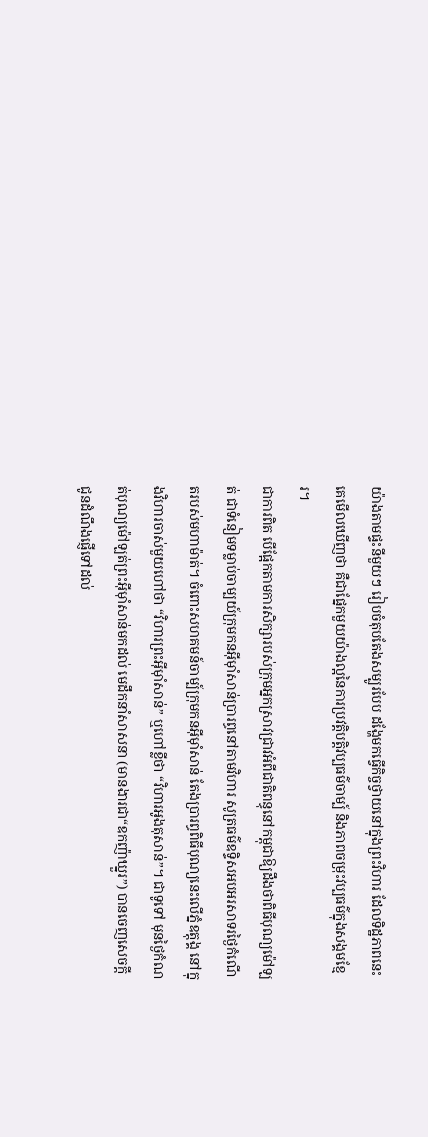យ៉ាងតាមផ្ទះនីមួយៗ រៀបចំតុបតែងសម្បូរបែប ដង្ហែមកធ្វើកិច្ចថ្វាយនៅក្នុងព្រះវិហារ ដែលទិដ្ឋភាពនេះគេមើលឃើញថា គឺជាផ្នែកមួយយ៉ាងល្អនៃការប្រវត្តិបត្តិវប្បធម៌ចាម្ប៍ និងភាពចម្រុះវប្បធម៌ក្នុងសង្គមខ្មែរ។
ជាការពិត បើផ្អែកតាមការសិក្សារបស់ក្រុមអ្នកស្រាវជ្រាវអំពីជាតិពន្ធុនៅកម្ពុជាឱ្យដឹងថាពិធីបុណ្យម៉ៅឡត់ ជាទំនៀមទម្លាប់ចាម្បយ៍ក្រុមកនអ៊ីម៉ាំសាន់ប្រារព្ធនៅតាមវិហារ សូត្រធម៌ឧទ្ទិសអបអរសាទរថ្ងៃកំណើតរបស់មហាម៉ាត់។ ចំពោះសហគមន៍ចាម្ប៍ក្រុមកនអ៊ីម៉ាំសាន់ តែងប្រារព្ធពិធីបុណ្យនេះលើភ្នំឧត្តុង្គ នៅក្នុងវិហារចាស់មួយហៅថា “វិហារព្រះអ៊ីម៉ាំសាន់” ឬហៅខ្លីថា “វិហារអូងតុសាន់”។ ជាទូទៅ មុនថ្ងៃកំណត់បុណ្យម៉ៅឡត់ព្រះអ៊ីម៉ាំសាន់មកដល់ មេដឹកនាំសាសនា (មានងារជា“ឧកញ៉ាឃ្នួរ”) បានចេញសេចក្តីជូនដំណឹងផ្ញើទៅដល់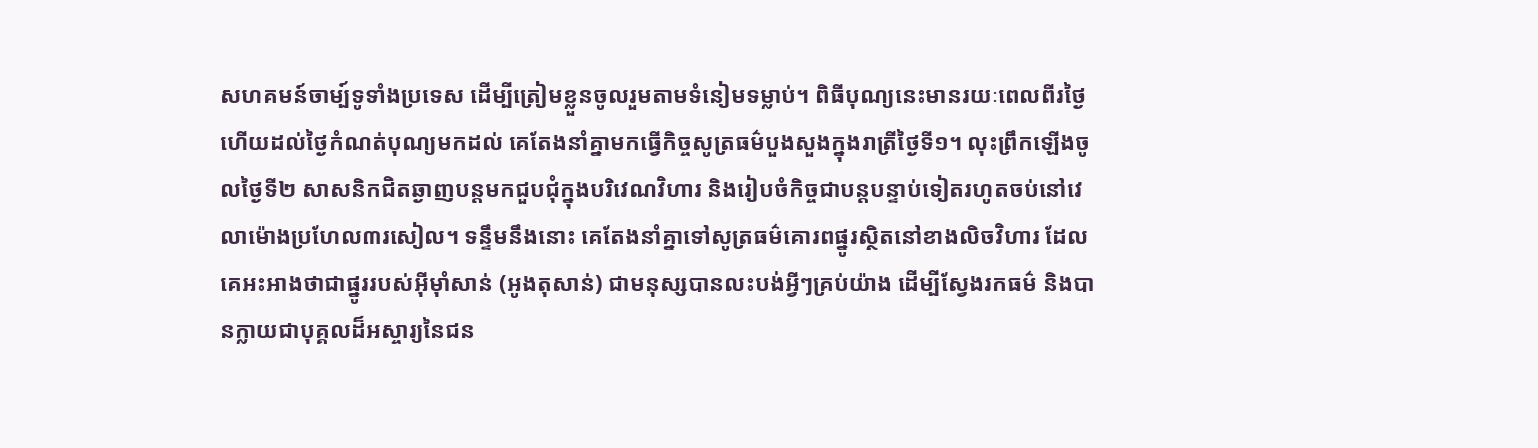សហគមន៍ចាម្ប៍ទូទាំងប្រទេស ដើម្បីត្រៀមខ្លួនចូលរួមតាមទំនៀមទម្លាប់។ ពិធីបុណ្យនេះមានរយៈពេលពីរថ្ងៃ ហើយដល់ថ្ងៃកំណត់បុណ្យមកដល់ គេតែងនាំគ្នាមកធ្វើកិច្ចសូត្រធម៌បួងសួងក្នុងរាត្រីថ្ងៃទី១។ លុះព្រឹកឡើងចូលថ្ងៃទី២ សាសនិកជិតឆ្ងាញបន្តមកជួបជុំក្នុងបរិវេណវិហារ និងរៀបចំកិច្ចជាបន្តបន្ទាប់ទៀតរហូតចប់នៅវេលាម៉ោងប្រហែល៣រសៀល។ ទន្ទឹមនឹងនោះ គេតែងនាំគ្នាទៅសូត្រធម៌គោរពផ្នូរស្ថិតនៅខាងលិចវិហារ ដែលគេអះអាងថាជាផ្នូររបស់អ៊ីម៉ាំសាន់ (អូងតុសាន់) ជាមនុស្សបានលះបង់អ្វីៗគ្រប់យ៉ាង ដើម្បីស្វែងរកធម៌ និងបានក្លាយជាបុគ្គលដ៏អស្ចារ្យនៃជន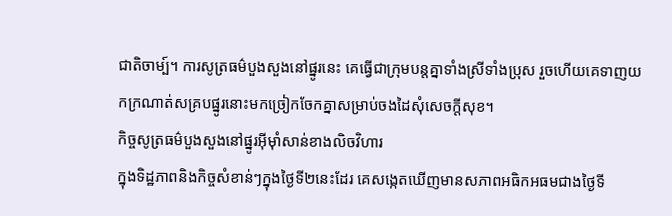ជាតិចាម្ប៍។ ការសូត្រធម៌បួងសួងនៅផ្នូរនេះ គេធ្វើជាក្រុមបន្តគ្នាទាំងស្រីទាំងប្រុស រួចហើយគេទាញយកក្រណាត់សគ្របផ្នូរនោះមកច្រៀកចែកគ្នាសម្រាប់ចងដៃសុំសេចក្តីសុខ។
កិច្ចសូត្រធម៌បួងសួងនៅផ្នូរអ៊ីម៉ាំសាន់ខាងលិចវិហារ
ក្នុងទិដ្ឋភាពនិងកិច្ចសំខាន់ៗក្នុងថ្ងៃទី២នេះដែរ គេសង្កេតឃើញមានសភាពអធិកអធមជាងថ្ងៃទី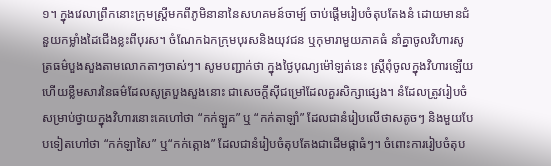១។ ក្នុងវេលាព្រឹកនោះក្រុមស្រ្តីមកពីភូមិនានានៃសហគមន៍ចាម្ប៍ ចាប់ផ្តើមរៀបចំតុបតែងនំ ដោយមានជំនួយកម្លាំងដៃជើងខ្លះពីបុរស។ ចំណែកឯកក្រុមបុរសនិងយុវជន ឬកុមារាមួយភាគធំ នាំគ្នាចូលវិហារសូត្រធម៌បួងសួងតាមលោកតាៗចាស់ៗ។ សូមបញ្ជាក់ថា ក្នុងថ្ងៃបុណ្យម៉ៅឡត់នេះ ស្រ្តីពុំចូលក្នុងវិហារឡើយ ហើយខ្លឹមសារនៃធម៌ដែលសូត្របួងសួងនោះ ជាសេចក្តីស៊ីជម្រៅដែលគួរសិក្សាផ្សេង។ នំដែលត្រូវរៀបចំសម្រាប់ថ្វាយក្នុងវិហារនោះគេហៅថា “កក់ឡួគ” ឬ “កក់តាឡាំ” ដែលជានំរៀបលើថាសតូចៗ និងមួយបែបទៀតហៅថា “កក់ឡាសៃ” ឬ“កក់ត្កោង” ដែលជានំរៀបចំតុបតែងជាដើមផ្កាធំៗ។ ចំពោះការរៀបចំតុប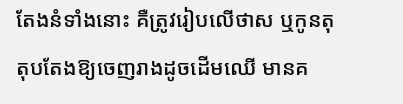តែងនំទាំងនោះ គឺត្រូវរៀបលើថាស ឬកូនតុ តុបតែងឱ្យចេញរាងដូចដើមឈើ មានគ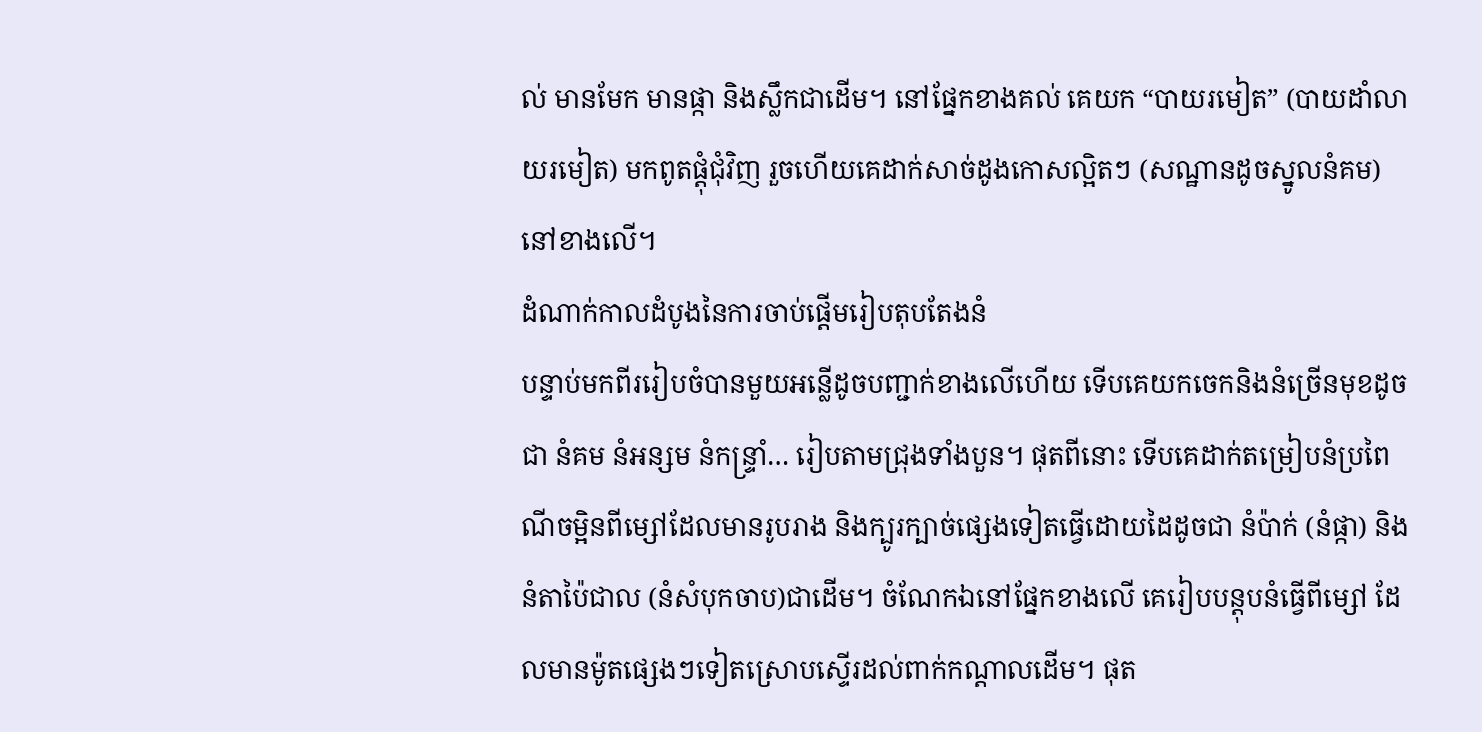ល់ មានមែក មានផ្កា និងស្លឹកជាដើម។ នៅផ្នែកខាងគល់ គេយក “បាយរមៀត” (បាយដាំលាយរមៀត) មកពូតផ្តុំជុំវិញ រួចហើយគេដាក់សាច់ដូងកោសល្អិតៗ (សណ្ឋានដូចស្នូលនំគម) នៅខាងលើ។
ដំណាក់កាលដំបូងនៃការចាប់ផ្តើមរៀបតុបតែងនំ
បន្ទាប់មកពីររៀបចំបានមួយអន្លើដូចបញ្ជាក់ខាងលើហើយ ទើបគេយកចេកនិងនំច្រើនមុខដូចជា នំគម នំអន្សម នំកន្រ្ទាំ… រៀបតាមជ្រុងទាំងបួន។ ផុតពីនោះ ទើបគេដាក់តម្រៀបនំប្រពៃណីចម្អិនពីម្សៅដែលមានរូបរាង និងក្បូរក្បាច់ផ្សេងទៀតធ្វើដោយដៃដូចជា នំប៉ាក់ (នំផ្កា) និងនំតាប៉ៃជាល (នំសំបុកចាប)ជាដើម។ ចំណែកឯនៅផ្នែកខាងលើ គេរៀបបន្តុបនំធ្វើពីម្សៅ ដែលមានម៉ូតផ្សេងៗទៀតស្រោបស្ទើរដល់ពាក់កណ្តាលដើម។ ផុត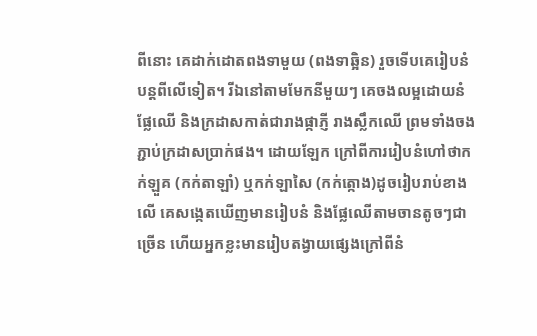ពីនោះ គេដាក់ដោតពងទាមួយ (ពងទាឆ្អិន) រួចទើបគេរៀបនំបន្តពីលើទៀត។ រីឯនៅតាមមែកនីមួយៗ គេចងលម្អដោយនំ ផ្លែឈើ និងក្រដាសកាត់ជារាងផ្កាភ្ញី រាងស្លឹកឈើ ព្រមទាំងចងភ្ជាប់ក្រដាសប្រាក់ផង។ ដោយឡែក ក្រៅពីការរៀបនំហៅថាកក់ឡួគ (កក់តាឡាំ) ឬកក់ឡាសៃ (កក់ត្កោង)ដូចរៀបរាប់ខាងលើ គេសង្កេតឃើញមានរៀបនំ និងផ្លែឈើតាមចានតូចៗជាច្រើន ហើយអ្នកខ្លះមានរៀបតង្វាយផ្សេងក្រៅពីនំ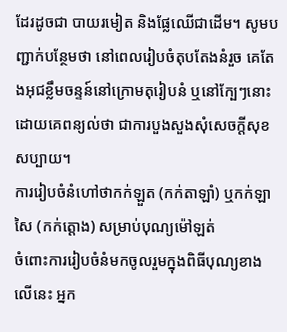ដែរដូចជា បាយរមៀត និងផ្លែឈើជាដើម។ សូមបញ្ជាក់បន្ថែមថា នៅពេលរៀបចំតុបតែងនំរួច គេតែងអុជខ្លឹមចន្ទន៍នៅក្រោមតុរៀបនំ ឬនៅក្បែៗនោះ ដោយគេពន្យល់ថា ជាការបួងសួងសុំសេចក្តីសុខសប្បាយ។
ការរៀបចំនំហៅថាកក់ឡួត (កក់តាឡាំ) ឬកក់ឡាសៃ (កក់ត្តោង) សម្រាប់បុណ្យម៉ៅឡត់
ចំពោះការរៀបចំនំមកចូលរួមក្នុងពិធីបុណ្យខាងលើនេះ អ្នក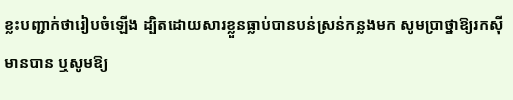ខ្លះបញ្ជាក់ថារៀបចំឡើង ដ្បិតដោយសារខ្លួនធ្លាប់បានបន់ស្រន់កន្លងមក សូមប្រាថ្នាឱ្យរកស៊ីមានបាន ឬសូមឱ្យ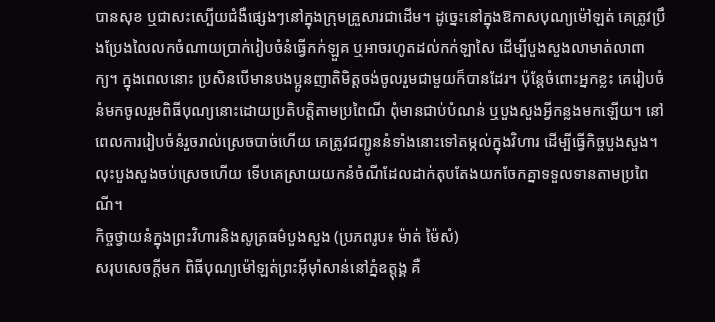បានសុខ ឬជាសះស្បើយជំងឺផ្សេងៗនៅក្នុងក្រុមគ្រួសារជាដើម។ ដូច្នេះនៅក្នុងឱកាសបុណ្យម៉ៅឡត់ គេត្រូវប្រឹងប្រែងលៃលកចំណាយប្រាក់រៀបចំនំធ្វើកក់ឡួគ ឬអាចរហូតដល់កក់ឡាសៃ ដើម្បីបួងសួងលាមាត់លាពាក្យ។ ក្នុងពេលនោះ ប្រសិនបើមានបងប្អូនញាតិមិត្តចង់ចូលរួមជាមួយក៏បានដែរ។ ប៉ុន្តែចំពោះអ្នកខ្លះ គេរៀបចំនំមកចូលរួមពិធីបុណ្យនោះដោយប្រតិបត្តិតាមប្រពៃណី ពុំមានជាប់បំណន់ ឬបួងសួងអ្វីកន្លងមកឡើយ។ នៅពេលការរៀបចំនំរួចរាល់ស្រេចបាច់ហើយ គេត្រូវជញ្ជូននំទាំងនោះទៅតម្កល់ក្នុងវិហារ ដើម្បីធ្វើកិច្ចបួងសួង។ លុះបួងសួងចប់ស្រេចហើយ ទើបគេស្រាយយកនំចំណីដែលដាក់តុបតែងយកចែកគ្នាទទួលទានតាមប្រពៃណី។
កិច្ចថ្វាយនំក្នុងព្រះវិហារនិងសូត្រធម៌បួងសួង (ប្រភពរូប៖ ម៉ាត់ ម៉ៃសំ)
សរុបសេចក្តីមក ពិធីបុណ្យម៉ៅឡត់ព្រះអ៊ីម៉ាំសាន់នៅភ្នំឧត្តុង្គ គឺ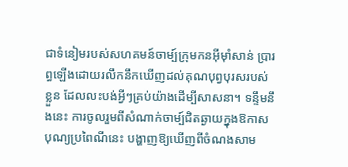ជាទំនៀមរបស់សហគមន៍ចាម្ប៍ក្រុមកនអ៊ីម៉ាំសាន់ ប្រារព្ធឡើងដោយរលឹកនឹកឃើញដល់គុណបុព្វបុរសរបស់ខ្លួន ដែលលះបង់អ្វីៗគ្រប់យ៉ាងដើម្បីសាសនា។ ទន្ទឹមនឹងនេះ ការចូលរួមពីសំណាក់ចាម្ប៍ជិតឆ្ងាយក្នុងឱកាសបុណ្យប្រពៃណីនេះ បង្ហាញឱ្យឃើញពីចំណងសាម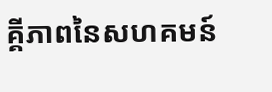គ្គីភាពនៃសហគមន៍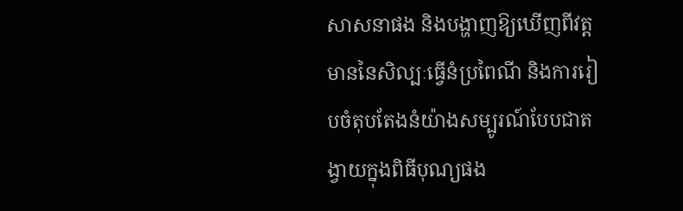សាសនាផង និងបង្ហាញឱ្យឃើញពីវត្តមាននៃសិល្បៈធ្វើនំប្រពៃណី និងការរៀបចំតុបតែងនំយ៉ាងសម្បូរណ៍បែបជាតង្វាយក្នុងពិធីបុណ្យផង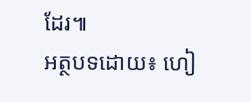ដែរ៕
អត្ថបទដោយ៖ ហៀ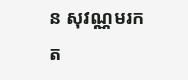ន សុវណ្ណមរកត